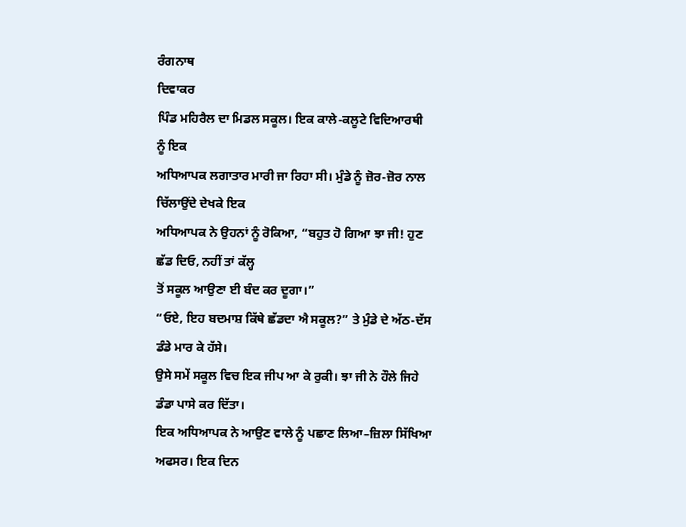ਰੰਗਨਾਥ
ਦਿਵਾਕਰ
ਪਿੰਡ ਮਹਿਰੈਲ ਦਾ ਮਿਡਲ ਸਕੂਲ। ਇਕ ਕਾਲੇ-ਕਲੂਟੇ ਵਿਦਿਆਰਥੀ ਨੂੰ ਇਕ
ਅਧਿਆਪਕ ਲਗਾਤਾਰ ਮਾਰੀ ਜਾ ਰਿਹਾ ਸੀ। ਮੁੰਡੇ ਨੂੰ ਜ਼ੋਰ-ਜ਼ੋਰ ਨਾਲ ਚਿੱਲਾਉਂਦੇ ਦੇਖਕੇ ਇਕ
ਅਧਿਆਪਕ ਨੇ ਉਹਨਾਂ ਨੂੰ ਰੋਕਿਆ, “ਬਹੁਤ ਹੋ ਗਿਆ ਝਾ ਜੀ! ਹੁਣ ਛੱਡ ਦਿਓ, ਨਹੀਂ ਤਾਂ ਕੱਲ੍ਹ
ਤੋਂ ਸਕੂਲ ਆਉਣਾ ਈ ਬੰਦ ਕਰ ਦੂਗਾ।”
“ਓਏ, ਇਹ ਬਦਮਾਸ਼ ਕਿੱਥੇ ਛੱਡਦਾ ਐ ਸਕੂਲ?” ਤੇ ਮੁੰਡੇ ਦੇ ਅੱਠ-ਦੱਸ ਡੰਡੇ ਮਾਰ ਕੇ ਹੱਸੇ।
ਉਸੇ ਸਮੇਂ ਸਕੂਲ ਵਿਚ ਇਕ ਜੀਪ ਆ ਕੇ ਰੁਕੀ। ਝਾ ਜੀ ਨੇ ਹੌਲੇ ਜਿਹੇ ਡੰਡਾ ਪਾਸੇ ਕਰ ਦਿੱਤਾ।
ਇਕ ਅਧਿਆਪਕ ਨੇ ਆਉਣ ਵਾਲੇ ਨੂੰ ਪਛਾਣ ਲਿਆ–ਜ਼ਿਲਾ ਸਿੱਖਿਆ ਅਫਸਰ। ਇਕ ਦਿਨ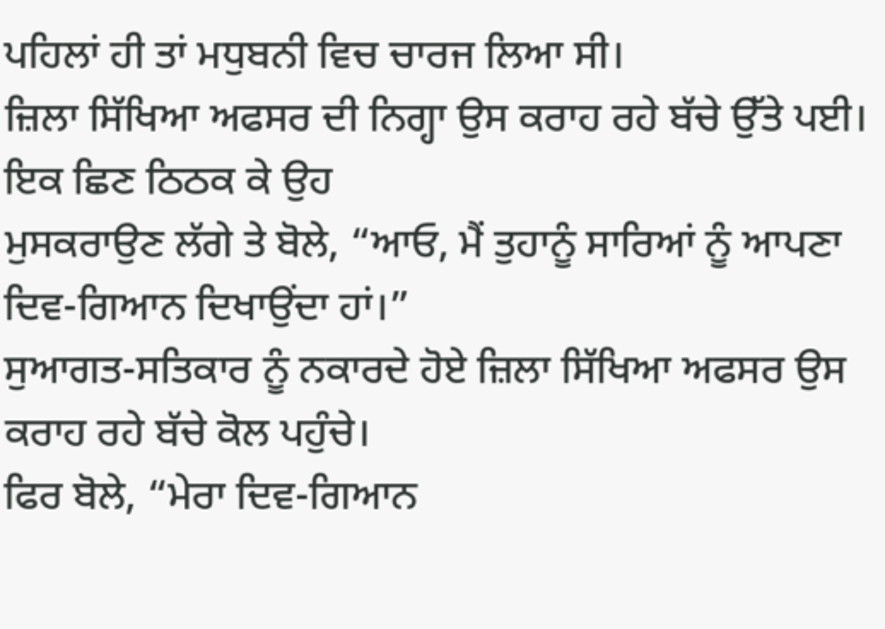ਪਹਿਲਾਂ ਹੀ ਤਾਂ ਮਧੁਬਨੀ ਵਿਚ ਚਾਰਜ ਲਿਆ ਸੀ।
ਜ਼ਿਲਾ ਸਿੱਖਿਆ ਅਫਸਰ ਦੀ ਨਿਗ੍ਹਾ ਉਸ ਕਰਾਹ ਰਹੇ ਬੱਚੇ ਉੱਤੇ ਪਈ। ਇਕ ਛਿਣ ਠਿਠਕ ਕੇ ਉਹ
ਮੁਸਕਰਾਉਣ ਲੱਗੇ ਤੇ ਬੋਲੇ, “ਆਓ, ਮੈਂ ਤੁਹਾਨੂੰ ਸਾਰਿਆਂ ਨੂੰ ਆਪਣਾ ਦਿਵ-ਗਿਆਨ ਦਿਖਾਉਂਦਾ ਹਾਂ।”
ਸੁਆਗਤ-ਸਤਿਕਾਰ ਨੂੰ ਨਕਾਰਦੇ ਹੋਏ ਜ਼ਿਲਾ ਸਿੱਖਿਆ ਅਫਸਰ ਉਸ ਕਰਾਹ ਰਹੇ ਬੱਚੇ ਕੋਲ ਪਹੁੰਚੇ।
ਫਿਰ ਬੋਲੇ, “ਮੇਰਾ ਦਿਵ-ਗਿਆਨ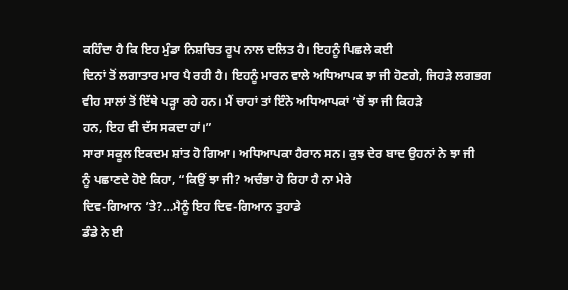ਕਹਿੰਦਾ ਹੈ ਕਿ ਇਹ ਮੁੰਡਾ ਨਿਸ਼ਚਿਤ ਰੂਪ ਨਾਲ ਦਲਿਤ ਹੈ। ਇਹਨੂੰ ਪਿਛਲੇ ਕਈ
ਦਿਨਾਂ ਤੋਂ ਲਗਾਤਾਰ ਮਾਰ ਪੈ ਰਹੀ ਹੈ। ਇਹਨੂੰ ਮਾਰਨ ਵਾਲੇ ਅਧਿਆਪਕ ਝਾ ਜੀ ਹੋਣਗੇ, ਜਿਹੜੇ ਲਗਭਗ
ਵੀਹ ਸਾਲਾਂ ਤੋਂ ਇੱਥੇ ਪੜ੍ਹਾ ਰਹੇ ਹਨ। ਮੈਂ ਚਾਹਾਂ ਤਾਂ ਇੰਨੇ ਅਧਿਆਪਕਾਂ ’ਚੋਂ ਝਾ ਜੀ ਕਿਹੜੇ
ਹਨ, ਇਹ ਵੀ ਦੱਸ ਸਕਦਾ ਹਾਂ।”
ਸਾਰਾ ਸਕੂਲ ਇਕਦਮ ਸ਼ਾਂਤ ਹੋ ਗਿਆ। ਅਧਿਆਪਕਾ ਹੈਰਾਨ ਸਨ। ਕੁਝ ਦੇਰ ਬਾਦ ਉਹਨਾਂ ਨੇ ਝਾ ਜੀ
ਨੂੰ ਪਛਾਣਦੇ ਹੋਏ ਕਿਹਾ, “ਕਿਉਂ ਝਾ ਜੀ? ਅਚੰਭਾ ਹੋ ਰਿਹਾ ਹੈ ਨਾ ਮੇਰੇ
ਦਿਵ-ਗਿਆਨ ’ਤੇ?…ਮੈਨੂੰ ਇਹ ਦਿਵ-ਗਿਆਨ ਤੁਹਾਡੇ
ਡੰਡੇ ਨੇ ਈ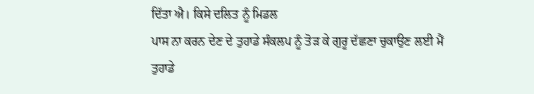ਦਿੱਤਾ ਐ। ਕਿਸੇ ਦਲਿਤ ਨੂੰ ਮਿਡਲ
ਪਾਸ ਨਾ ਕਰਨ ਦੇਣ ਦੇ ਤੁਹਾਡੇ ਸੰਕਲਪ ਨੂੰ ਤੋੜ ਕੇ ਗੁਰੂ ਦੱਛਣਾ ਚੁਕਾਉਣ ਲਈ ਮੈਂ ਤੁਹਾਡੇ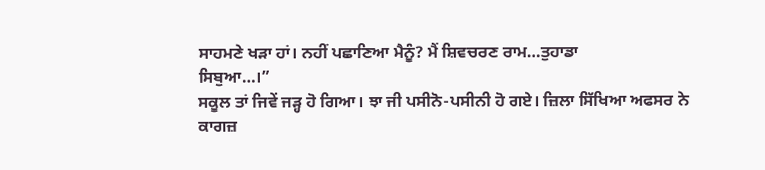ਸਾਹਮਣੇ ਖੜਾ ਹਾਂ। ਨਹੀਂ ਪਛਾਣਿਆ ਮੈਨੂੰ? ਮੈਂ ਸ਼ਿਵਚਰਣ ਰਾਮ…ਤੁਹਾਡਾ
ਸਿਬੁਆ…।”
ਸਕੂਲ ਤਾਂ ਜਿਵੇਂ ਜੜ੍ਹ ਹੋ ਗਿਆ। ਝਾ ਜੀ ਪਸੀਨੋ-ਪਸੀਨੀ ਹੋ ਗਏ। ਜ਼ਿਲਾ ਸਿੱਖਿਆ ਅਫਸਰ ਨੇ
ਕਾਗਜ਼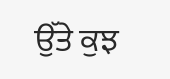ਉੱਤੇ ਕੁਝ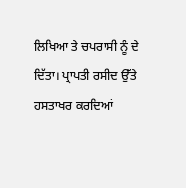ਲਿਖਿਆ ਤੇ ਚਪਰਾਸੀ ਨੂੰ ਦੇ ਦਿੱਤਾ। ਪ੍ਰਾਪਤੀ ਰਸੀਦ ਉੱਤੇ ਹਸਤਾਖਰ ਕਰਦਿਆਂ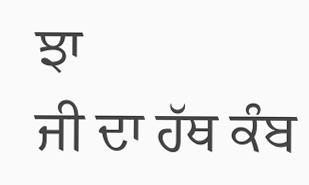ਝਾ
ਜੀ ਦਾ ਹੱਥ ਕੰਬ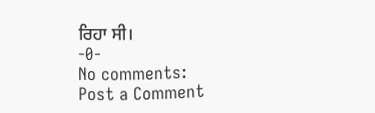ਰਿਹਾ ਸੀ।
-0-
No comments:
Post a Comment